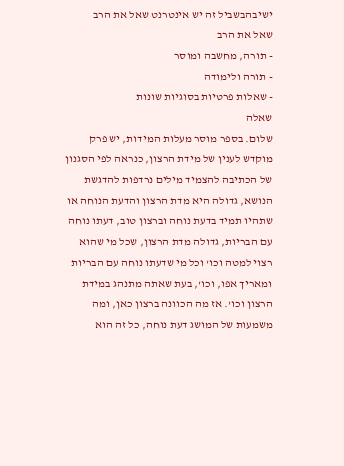ישיבהבשביל זה יש אינטרנט שאל את הרב
שאל את הרב
- תורה, מחשבה ומוסר
- תורה ולימודה
- שאלות פרטיות בסוגיות שונות
שאלה
שלום. בספר מוסר מעלות המידות, יש פרק מוקדש לענין של מידת הרצון, כנראה לפי הסגנון של הכתיבה להצמיד מילים נרדפות להדגשת הנושא, גדולה היא מדת הרצון והדעת הנוחה או שתהיו תמיד בדעת נוחה וברצון טוב, דעתו נוחה עם הבריות, גדולה מדת הרצון, שכל מי שהוא רצוי למטה וכו' וכל מי שדעתו נוחה עם הבריות ומאריך אפו, וכו', בעת שאתה מתנהג במידת הרצון וכו'. אז מה הכוונה ברצון כאן, ומה משמעות של המושג דעת נוחה, כל זה הוא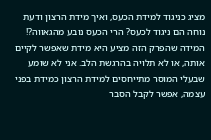מציג כניגוד למידת הכעס, ואיך מידת הרצון ודעת נוחה הם ניגוד לכעס? הרי הכעס נובע מהגאווה?! המידה שהפרק הזה מציע היא מידת שאפשר לקיים אותה, או לא תלויה בהרגשת הלב. אני לא שומע שבעלי המוסר מתייחסים למידת הרצון כמידת בפני עצמה, אפשר לקבל הסבר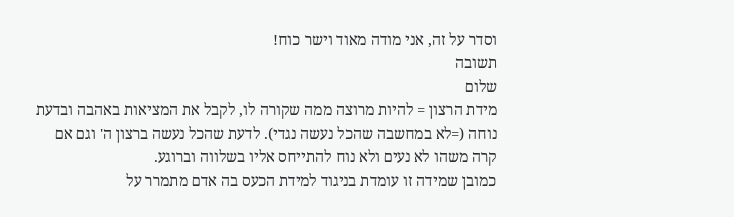וסדר על זה, אני מודה מאוד וישר כוח!
תשובה
שלום
מידת הרצון = להיות מרוצה ממה שקורה לו, לקבל את המציאות באהבה ובדעת נוחה (=לא במחשבה שהכל נעשה נגדי). לדעת שהכל נעשה ברצון ה' וגם אם קרה משהו לא נעים ולא נוח להתייחס אליו בשלווה וברוגע.
כמובן שמידה זו עומדת בניגוד למידת הכעס בה אדם מתמרר על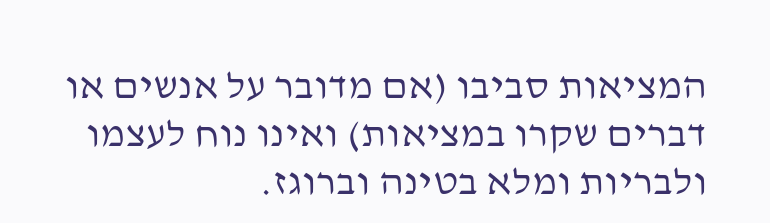המציאות סביבו (אם מדובר על אנשים או דברים שקרו במציאות) ואינו נוח לעצמו ולבריות ומלא בטינה וברוגז.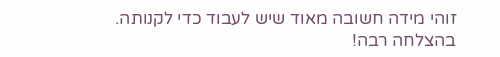זוהי מידה חשובה מאוד שיש לעבוד כדי לקנותה.
בהצלחה רבה!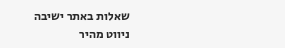שאלות באתר ישיבה
ניווט מהיר